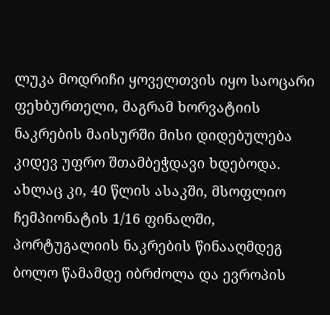ლუკა მოდრიჩი ყოველთვის იყო საოცარი ფეხბურთელი, მაგრამ ხორვატიის ნაკრების მაისურში მისი დიდებულება კიდევ უფრო შთამბეჭდავი ხდებოდა.
ახლაც კი, 40 წლის ასაკში, მსოფლიო ჩემპიონატის 1/16 ფინალში, პორტუგალიის ნაკრების წინააღმდეგ ბოლო წამამდე იბრძოლა და ევროპის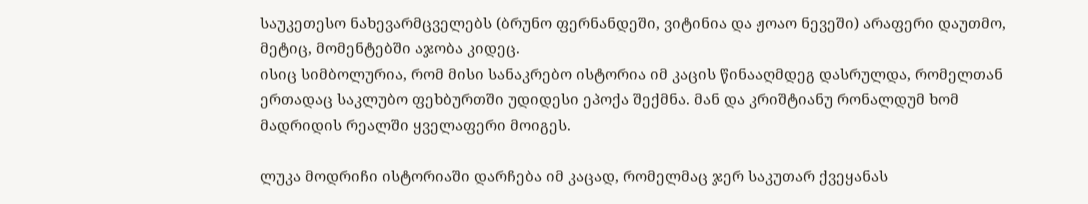საუკეთესო ნახევარმცველებს (ბრუნო ფერნანდეში, ვიტინია და ჟოაო ნევეში) არაფერი დაუთმო, მეტიც, მომენტებში აჯობა კიდეც.
ისიც სიმბოლურია, რომ მისი სანაკრებო ისტორია იმ კაცის წინააღმდეგ დასრულდა, რომელთან ერთადაც საკლუბო ფეხბურთში უდიდესი ეპოქა შექმნა. მან და კრიშტიანუ რონალდუმ ხომ მადრიდის რეალში ყველაფერი მოიგეს.

ლუკა მოდრიჩი ისტორიაში დარჩება იმ კაცად, რომელმაც ჯერ საკუთარ ქვეყანას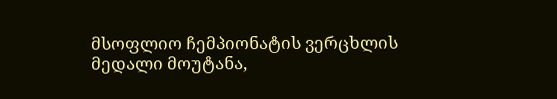მსოფლიო ჩემპიონატის ვერცხლის მედალი მოუტანა,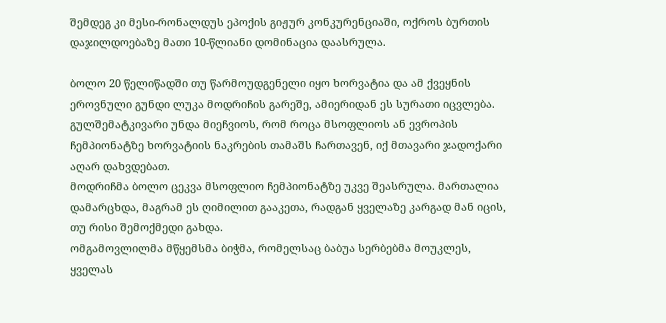შემდეგ კი მესი-რონალდუს ეპოქის გიჟურ კონკურენციაში, ოქროს ბურთის დაჯილდოებაზე მათი 10-წლიანი დომინაცია დაასრულა.

ბოლო 20 წელიწადში თუ წარმოუდგენელი იყო ხორვატია და ამ ქვეყნის ეროვნული გუნდი ლუკა მოდრიჩის გარეშე, ამიერიდან ეს სურათი იცვლება. გულშემატკივარი უნდა მიეჩვიოს, რომ როცა მსოფლიოს ან ევროპის ჩემპიონატზე ხორვატიის ნაკრების თამაშს ჩართავენ, იქ მთავარი ჯადოქარი აღარ დახვდებათ.
მოდრიჩმა ბოლო ცეკვა მსოფლიო ჩემპიონატზე უკვე შეასრულა. მართალია დამარცხდა, მაგრამ ეს ღიმილით გააკეთა, რადგან ყველაზე კარგად მან იცის, თუ რისი შემოქმედი გახდა.
ომგამოვლილმა მწყემსმა ბიჭმა, რომელსაც ბაბუა სერბებმა მოუკლეს, ყველას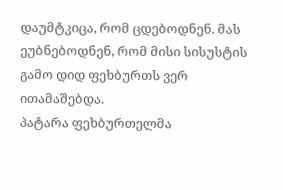დაუმტკიცა, რომ ცდებოდნენ. მას ეუბნებოდნენ, რომ მისი სისუსტის გამო დიდ ფეხბურთს ვერ ითამაშებდა.
პატარა ფეხბურთელმა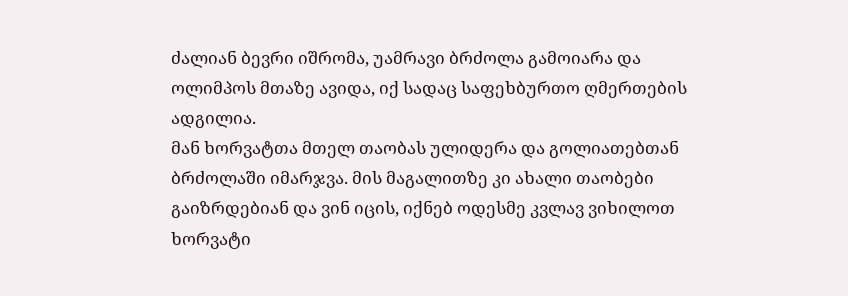ძალიან ბევრი იშრომა, უამრავი ბრძოლა გამოიარა და ოლიმპოს მთაზე ავიდა, იქ სადაც საფეხბურთო ღმერთების ადგილია.
მან ხორვატთა მთელ თაობას ულიდერა და გოლიათებთან ბრძოლაში იმარჯვა. მის მაგალითზე კი ახალი თაობები გაიზრდებიან და ვინ იცის, იქნებ ოდესმე კვლავ ვიხილოთ ხორვატი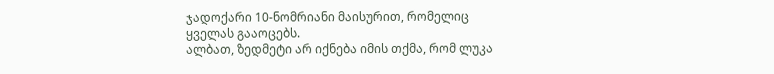ჯადოქარი 10-ნომრიანი მაისურით, რომელიც ყველას გააოცებს.
ალბათ, ზედმეტი არ იქნება იმის თქმა, რომ ლუკა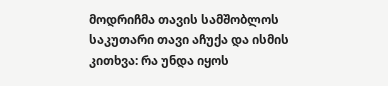მოდრიჩმა თავის სამშობლოს საკუთარი თავი აჩუქა და ისმის კითხვა: რა უნდა იყოს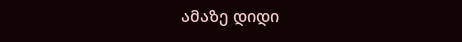ამაზე დიდი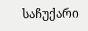საჩუქარი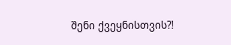შენი ქვეყნისთვის?!